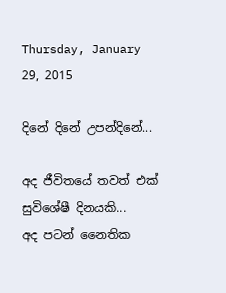Thursday, January 29, 2015

දිනේ දිනේ උපන්දිනේ...

අද ජීවිතයේ තවත් එක් සුවිශේෂී දිනයකි...
අද පටන් නෛතික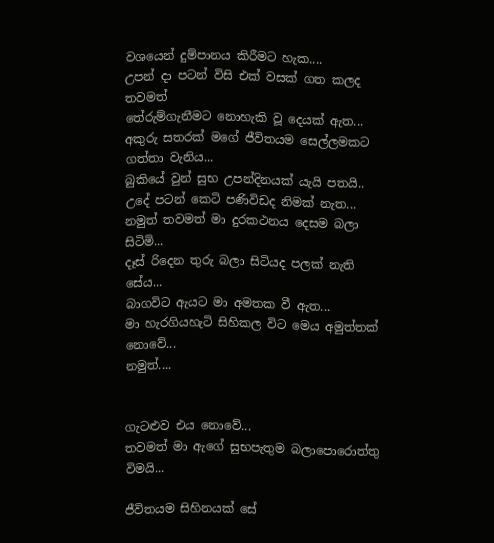වශයෙන් දුම්පානය කිරීමට හැක....
උපන් දා පටන් විසි එක් වසක් ගත කලද තවමත්
තේරුම්ගැනීමට නොහැකි වූ දෙයක් ඇත...
අකුරු සතරක් මගේ ජීවිතයම සෙල්ලමකට ගත්තා වැනිය...
බුකියේ වුන් සුභ උපන්දිනයක් යැයි පතයි..
උදේ පටන් කෙටි පණිවිඩද නිමක් නැත...
නමුත් තවමත් මා දුරකථනය දෙසම බලා සිටිමි...
දෑස් රිදෙන තුරු බලා සිටියද පලක් නැති සේය...
බාගවිට ඇයට මා අමතක වී ඇත...
මා හැරගියහැටි සිහිකල විට මෙය අමුත්තක් නොවේ...
නමුත්....


ගැටළුව එය නොවේ...
තවමත් මා ඇගේ සුභපැතුම බලාපොරොත්තු විමයි...

ජීවිතයම සිහිනයක් සේ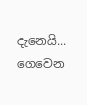දැනෙයි...
ගෙවෙන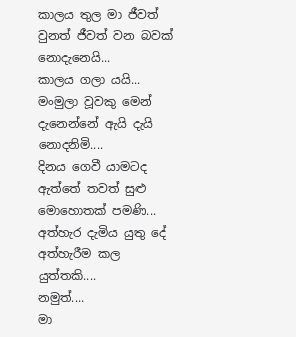කාලය තුල මා ජීවත් වුනත් ජීවත් වන බවක් නොදැනෙයි...
කාලය ගලා යයි...
මංමුලා වූවකු මෙන් දැනෙන්නේ ඇයි දැයි නොදනිමි....
දිනය ගෙවී යාමටද ඇත්තේ තවත් සුළු මොහොතක් පමණි...
අත්හැර දැමිය යුතු දේ අත්හැරීම කල යුත්තකි....
නමුත්....
මා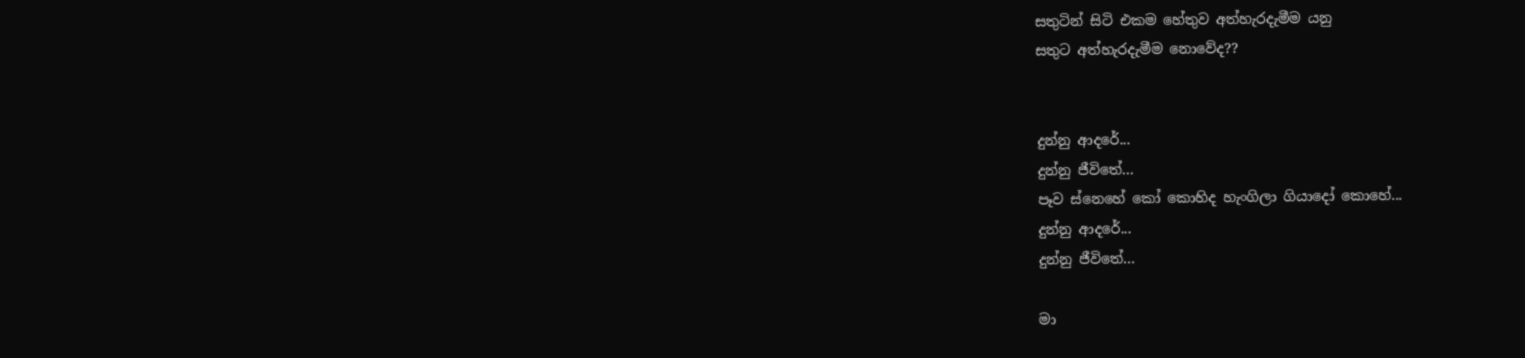සතුටින් සිටි එකම හේතුව අත්හැරදැමීම යනු
සතුට අත්හැරදැමීම නොවේද??


දුන්නු ආදරේ...
දුන්නු ජීවිතේ...
පෑව ස්නෙහේ කෝ කොහිද හැංගිලා ගියාදෝ කොහේ...
දුන්නු ආදරේ...
දුන්නු ජීවිතේ...

මා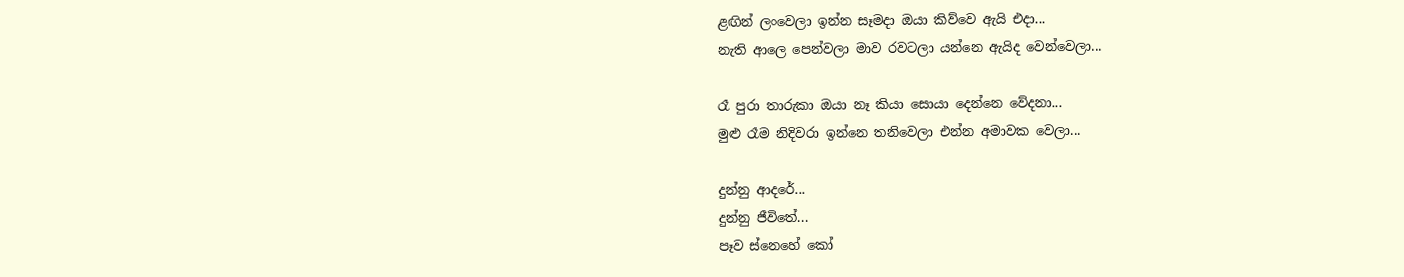ළඟින් ලංවෙලා ඉන්න සෑමදා ඔයා කිව්වෙ ඇයි එදා...
නැති ආලෙ පෙන්වලා මාව රවටලා යන්නෙ ඇයිද වෙන්වෙලා...

රෑ පුරා තාරුකා ඔයා නෑ කියා සොයා දෙන්නෙ වේදනා...
මුළු රෑම නිදිවරා ඉන්නෙ තනිවෙලා එන්න අමාවක වෙලා...

දුන්නු ආදරේ...
දුන්නු ජීවිතේ...
පෑව ස්නෙහේ කෝ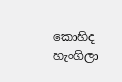කොහිද හැංගිලා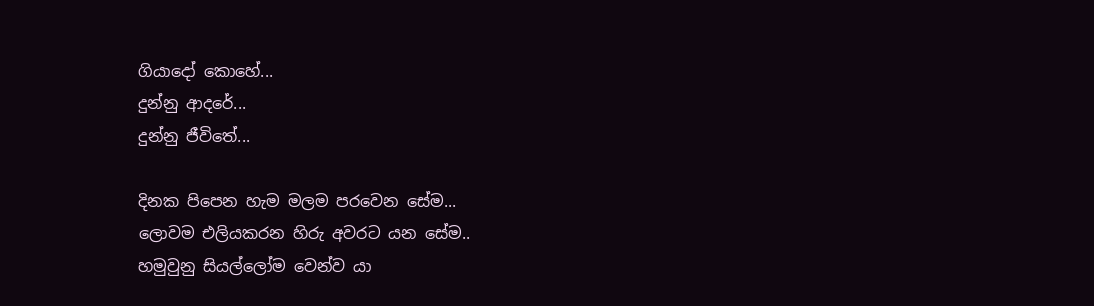ගියාදෝ කොහේ...
දුන්නු ආදරේ...
දුන්නු ජීවිතේ...

දිනක පිපෙන හැම මලම පරවෙන සේම...
ලොවම එලියකරන හිරු අවරට යන සේම..
හමුවුනු සියල්ලෝම වෙන්ව යා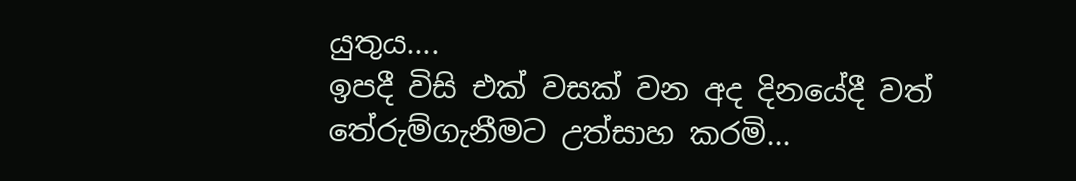යුතුය....
ඉපදී විසි එක් වසක් වන අද දිනයේදී වත් තේරුම්ගැනීමට උත්සාහ කරමි...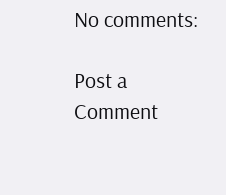No comments:

Post a Comment